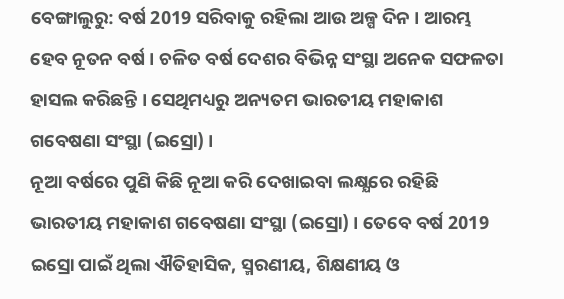ବେଙ୍ଗାଲୁରୁ: ବର୍ଷ 2019 ସରିବାକୁ ରହିଲା ଆଉ ଅଳ୍ପ ଦିନ । ଆରମ୍ଭ ହେବ ନୂତନ ବର୍ଷ । ଚଳିତ ବର୍ଷ ଦେଶର ବିଭିନ୍ନ ସଂସ୍ଥା ଅନେକ ସଫଳତା ହାସଲ କରିଛନ୍ତି । ସେଥିମଧ୍ୟରୁ ଅନ୍ୟତମ ଭାରତୀୟ ମହାକାଶ ଗବେଷଣା ସଂସ୍ଥା (ଇସ୍ରୋ) ।
ନୂଆ ବର୍ଷରେ ପୁଣି କିଛି ନୂଆ କରି ଦେଖାଇବା ଲକ୍ଷ୍ଯରେ ରହିଛି ଭାରତୀୟ ମହାକାଶ ଗବେଷଣା ସଂସ୍ଥା (ଇସ୍ରୋ) । ତେବେ ବର୍ଷ 2019 ଇସ୍ରୋ ପାଇଁ ଥିଲା ଐତିହାସିକ, ସ୍ମରଣୀୟ, ଶିକ୍ଷଣୀୟ ଓ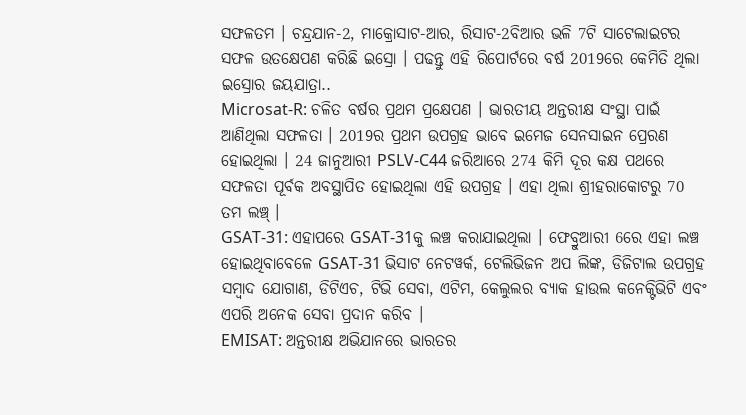ସଫଳତମ । ଚନ୍ଦ୍ରଯାନ-2, ମାକ୍ରୋସାଟ-ଆର, ରିସାଟ-2ବିଆର ଭଳି 7ଟି ସାଟେଲାଇଟର ସଫଳ ଉତକ୍ଷେପଣ କରିଛି ଇସ୍ରୋ । ପଢନ୍ତୁ ଏହି ରିପୋର୍ଟରେ ବର୍ଷ 2019ରେ କେମିତି ଥିଲା ଇସ୍ରୋର ଜୟଯାତ୍ରା..
Microsat-R: ଚଳିତ ବର୍ଷର ପ୍ରଥମ ପ୍ରକ୍ଷେପଣ । ଭାରତୀୟ ଅନ୍ତରୀକ୍ଷ ସଂସ୍ଥା ପାଇଁ ଆଣିଥିଲା ସଫଳତା । 2019ର ପ୍ରଥମ ଉପଗ୍ରହ ଭାବେ ଇମେଜ ସେନସାଇନ ପ୍ରେରଣ ହୋଇଥିଲା । 24 ଜାନୁଆରୀ PSLV-C44 ଜରିଆରେ 274 କିମି ଦୂର କକ୍ଷ ପଥରେ ସଫଳତା ପୂର୍ବକ ଅବସ୍ଥାପିତ ହୋଇଥିଲା ଏହି ଉପଗ୍ରହ । ଏହା ଥିଲା ଶ୍ରୀହରାକୋଟରୁ 70 ତମ ଲଞ୍ଚ୍ ।
GSAT-31: ଏହାପରେ GSAT-31କୁ ଲଞ୍ଚ କରାଯାଇଥିଲା । ଫେବ୍ରୁଆରୀ 6ରେ ଏହା ଲଞ୍ଚ ହୋଇଥିବାବେଳେ GSAT-31 ଭିସାଟ ନେଟୱର୍କ, ଟେଲିଭିଜନ ଅପ ଲିଙ୍କ, ଡିଜିଟାଲ ଉପଗ୍ରହ ସମ୍ବାଦ ଯୋଗାଣ, ଡିଟିଏଚ, ଟିଭି ସେବା, ଏଟିମ, କେଲୁଲର ବ୍ୟାକ ହାଉଲ କନେକ୍ଟିଭିଟି ଏବଂ ଏପରି ଅନେକ ସେବା ପ୍ରଦାନ କରିବ ।
EMISAT: ଅନ୍ତରୀକ୍ଷ ଅଭିଯାନରେ ଭାରତର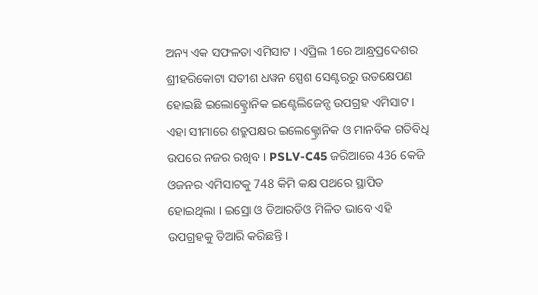ଅନ୍ୟ ଏକ ସଫଳତା ଏମିସାଟ । ଏପ୍ରିଲ 1ରେ ଆନ୍ଧ୍ରପ୍ରଦେଶର ଶ୍ରୀହରିକୋଟା ସତୀଶ ଧୱନ ସ୍ପେଶ ସେଣ୍ଟରରୁ ଉତକ୍ଷେପଣ ହୋଇଛି ଇଲୋକ୍ଟ୍ରୋନିକ ଇଣ୍ଟେଲିଜେନ୍ସ ଉପଗ୍ରହ ଏମିସାଟ । ଏହା ସୀମାରେ ଶତ୍ରୁପକ୍ଷର ଇଲେକ୍ଟ୍ରୋନିକ ଓ ମାନବିକ ଗତିବିଧି ଉପରେ ନଜର ରଖିବ । PSLV-C45 ଜରିଆରେ 436 କେଜି ଓଜନର ଏମିସାଟକୁ 748 କିମି କକ୍ଷ ପଥରେ ସ୍ଥାପିତ ହୋଇଥିଲା । ଇସ୍ରୋ ଓ ଡିଆରଡିଓ ମିଳିତ ଭାବେ ଏହି ଉପଗ୍ରହକୁ ତିଆରି କରିଛନ୍ତି ।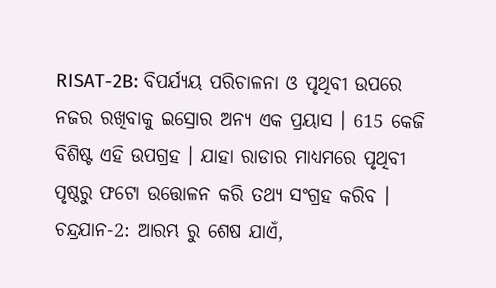RISAT-2B: ବିପର୍ଯ୍ୟୟ ପରିଚାଳନା ଓ ପୃଥିବୀ ଉପରେ ନଜର ରଖିବାକୁ ଇସ୍ରୋର ଅନ୍ୟ ଏକ ପ୍ରୟାସ । 615 କେଜି ବିଶିଷ୍ଟ ଏହି ଉପଗ୍ରହ । ଯାହା ରାଡାର ମାଧ୍ୟମରେ ପୃଥିବୀ ପୃଷ୍ଠରୁ ଫଟୋ ଉତ୍ତୋଳନ କରି ତଥ୍ୟ ସଂଗ୍ରହ କରିବ ।
ଚନ୍ଦ୍ରଯାନ-2: ଆରମ୍ଭ ରୁ ଶେଷ ଯାଏଁ,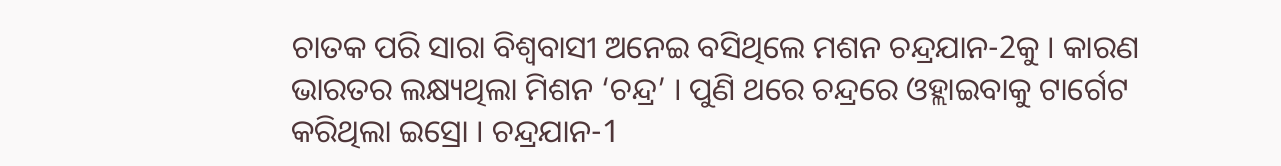ଚାତକ ପରି ସାରା ବିଶ୍ବବାସୀ ଅନେଇ ବସିଥିଲେ ମଶନ ଚନ୍ଦ୍ରଯାନ-2କୁ । କାରଣ ଭାରତର ଲକ୍ଷ୍ୟଥିଲା ମିଶନ ‘ଚନ୍ଦ୍ର’ । ପୁଣି ଥରେ ଚନ୍ଦ୍ରରେ ଓହ୍ଲାଇବାକୁ ଟାର୍ଗେଟ କରିଥିଲା ଇସ୍ରୋ । ଚନ୍ଦ୍ରଯାନ-1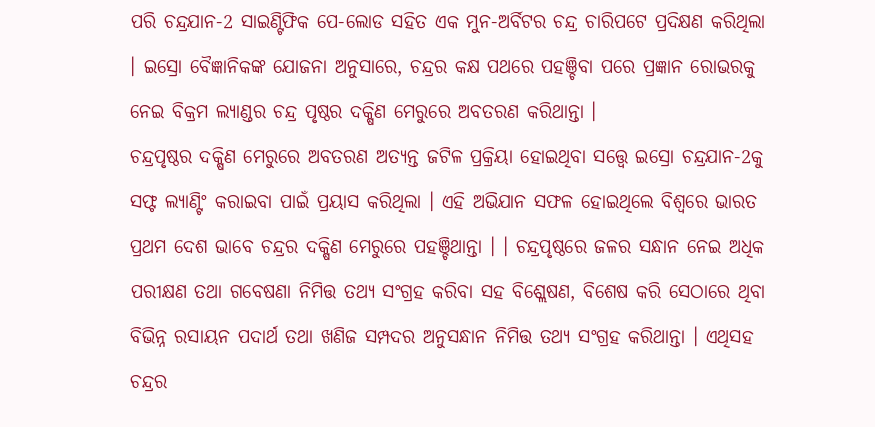ପରି ଚନ୍ଦ୍ରଯାନ-2 ସାଇଣ୍ଟିଫିକ ପେ-ଲୋଡ ସହିତ ଏକ ମୁନ-ଅର୍ବିଟର ଚନ୍ଦ୍ର ଚାରିପଟେ ପ୍ରଦିକ୍ଷଣ କରିଥିଲା । ଇସ୍ରୋ ବୈଜ୍ଞାନିକଙ୍କ ଯୋଜନା ଅନୁସାରେ, ଚନ୍ଦ୍ରର କକ୍ଷ ପଥରେ ପହଞ୍ଚିବା ପରେ ପ୍ରଜ୍ଞାନ ରୋଭରକୁ ନେଇ ବିକ୍ରମ ଲ୍ୟାଣ୍ଡର ଚନ୍ଦ୍ର ପୃଷ୍ଠର ଦକ୍ଷିଣ ମେରୁରେ ଅବତରଣ କରିଥାନ୍ତା ।
ଚନ୍ଦ୍ରପୃଷ୍ଠର ଦକ୍ଷିଣ ମେରୁରେ ଅବତରଣ ଅତ୍ୟନ୍ତ ଜଟିଳ ପ୍ରକ୍ରିୟା ହୋଇଥିବା ସତ୍ତ୍ବେ ଇସ୍ରୋ ଚନ୍ଦ୍ରଯାନ-2କୁ ସଫ୍ଟ ଲ୍ୟାଣ୍ଟିଂ କରାଇବା ପାଇଁ ପ୍ରୟାସ କରିଥିଲା । ଏହି ଅଭିଯାନ ସଫଳ ହୋଇଥିଲେ ବିଶ୍ବରେ ଭାରତ ପ୍ରଥମ ଦେଶ ଭାବେ ଚନ୍ଦ୍ରର ଦକ୍ଷିଣ ମେରୁରେ ପହଞ୍ଚିଥାନ୍ତା । । ଚନ୍ଦ୍ରପୃଷ୍ଠରେ ଜଳର ସନ୍ଧାନ ନେଇ ଅଧିକ ପରୀକ୍ଷଣ ତଥା ଗବେଷଣା ନିମିତ୍ତ ତଥ୍ୟ ସଂଗ୍ରହ କରିବା ସହ ବିଶ୍ଲେଷଣ, ବିଶେଷ କରି ସେଠାରେ ଥିବା ବିଭିନ୍ନ ରସାୟନ ପଦାର୍ଥ ତଥା ଖଣିଜ ସମ୍ପଦର ଅନୁସନ୍ଧାନ ନିମିତ୍ତ ତଥ୍ୟ ସଂଗ୍ରହ କରିଥାନ୍ତା । ଏଥିସହ ଚନ୍ଦ୍ରର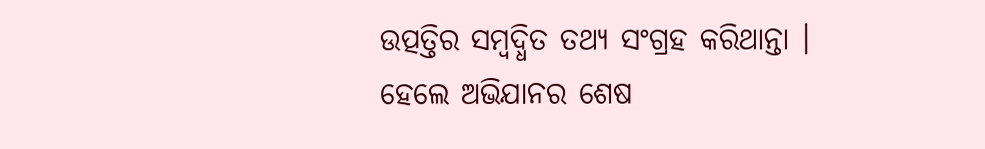ଉତ୍ପତ୍ତିର ସମ୍ବଦ୍ଧିତ ତଥ୍ୟ ସଂଗ୍ରହ କରିଥାନ୍ତା । ହେଲେ ଅଭିଯାନର ଶେଷ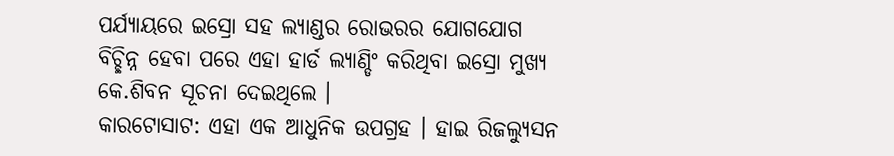ପର୍ଯ୍ୟାୟରେ ଇସ୍ରୋ ସହ ଲ୍ୟାଣ୍ଡର ରୋଭରର ଯୋଗଯୋଗ ବିଚ୍ଛିନ୍ନ ହେବା ପରେ ଏହା ହାର୍ଡ ଲ୍ୟାଣ୍ଡିଂ କରିଥିବା ଇସ୍ରୋ ମୁଖ୍ୟ କେ.ଶିବନ ସୂଚନା ଦେଇଥିଲେ ।
କାରଟୋସାଟ: ଏହା ଏକ ଆଧୁନିକ ଉପଗ୍ରହ । ହାଇ ରିଜଲ୍ୟୁସନ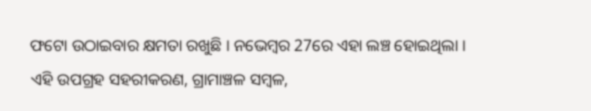ଫଟୋ ଉଠାଇବାର କ୍ଷମତା ରଖୁଛି । ନଭେମ୍ବର 27ରେ ଏହା ଲଞ୍ଚ ହୋଇଥିଲା । ଏହି ଉପଗ୍ରହ ସହରୀକରଣ, ଗ୍ରାମାଞ୍ଚଳ ସମ୍ବଳ,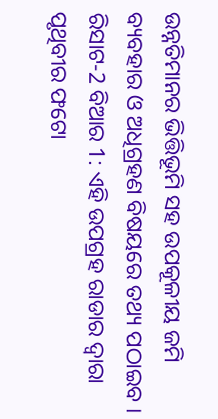ଉନ୍ନତିମାନର ଭିତ୍ତିଭୂମି ସହ ଉପକୂଳୀୟ ଜମି ବ୍ୟବହାର ଓ ଅଧିଗ୍ରହଣ ବିଷୟରେ ତଥ୍ୟ ପଠାଇବ ।
ରିସାଟ-2 ବିଆର 1: ଏହି ଉପଗ୍ରହ ରାଡାର ଦ୍ବାରା ପୃଥିବୀର ଫଟୋ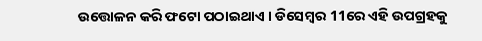ଉତ୍ତୋଳନ କରି ଫଟୋ ପଠାଇଥାଏ । ଡିସେମ୍ବର 11ରେ ଏହି ଉପଗ୍ରହକୁ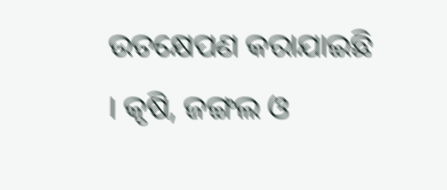ଉତକ୍ଷେପଣ କରାଯାଇଛି । କୃଷି, ଜଙ୍ଗଲ ଓ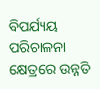ବିପର୍ଯ୍ୟୟ ପରିଚାଳନା କ୍ଷେତ୍ରରେ ଉନ୍ନତି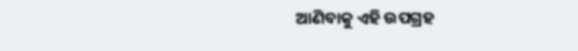ଆଣିବାକୁ ଏହି ଉପଗ୍ରହ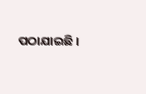ପଠାଯାଇଛି ।